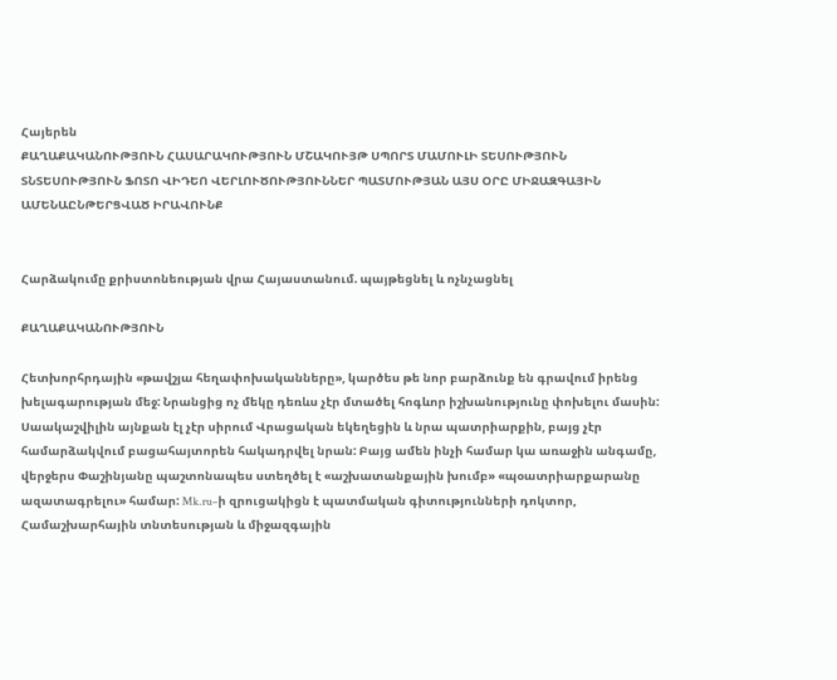Հայերեն
ՔԱՂԱՔԱԿԱՆՈՒԹՅՈՒՆ ՀԱՍԱՐԱԿՈՒԹՅՈՒՆ ՄՇԱԿՈՒՅԹ ՍՊՈՐՏ ՄԱՄՈՒԼԻ ՏԵՍՈՒԹՅՈՒՆ ՏՆՏԵՍՈՒԹՅՈՒՆ ՖՈՏՈ ՎԻԴԵՈ ՎԵՐԼՈՒԾՈՒԹՅՈՒՆՆԵՐ ՊԱՏՄՈՒԹՅԱՆ ԱՅՍ ՕՐԸ ՄԻՋԱԶԳԱՅԻՆ ԱՄԵՆԱԸՆԹԵՐՑՎԱԾ ԻՐԱՎՈՒՆՔ


Հարձակումը քրիստոնեության վրա Հայաստանում. պայթեցնել և ոչնչացնել

ՔԱՂԱՔԱԿԱՆՈՒԹՅՈՒՆ

Հետխորհրդային «թավշյա հեղափոխականները», կարծես թե նոր բարձունք են գրավում իրենց խելագարության մեջ: Նրանցից ոչ մեկը դեռևս չէր մտածել հոգևոր իշխանությունը փոխելու մասին: Սաակաշվիլին այնքան էլ չէր սիրում Վրացական եկեղեցին և նրա պատրիարքին, բայց չէր համարձակվում բացահայտորեն հակադրվել նրան: Բայց ամեն ինչի համար կա առաջին անգամը, վերջերս Փաշինյանը պաշտոնապես ստեղծել է «աշխատանքային խումբ» «պօատրիարքարանը ազատագրելու» համար: Mk.ru–ի զրուցակիցն է պատմական գիտությունների դոկտոր, Համաշխարհային տնտեսության և միջազգային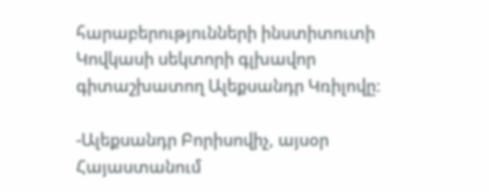հարաբերությունների ինստիտուտի Կովկասի սեկտորի գլխավոր գիտաշխատող Ալեքսանդր Կռիլովը:

-Ալեքսանդր Բորիսովիչ, այսօր Հայաստանում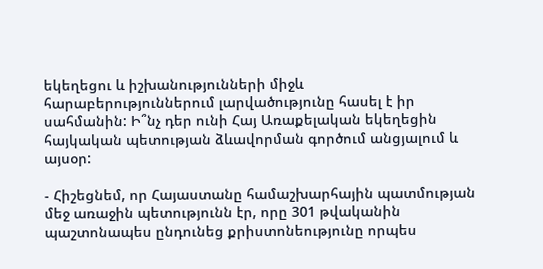եկեղեցու և իշխանությունների միջև հարաբերություններում լարվածությունը հասել է իր սահմանին: Ի՞նչ դեր ունի Հայ Առաքելական եկեղեցին հայկական պետության ձևավորման գործում անցյալում և այսօր:

- Հիշեցնեմ, որ Հայաստանը համաշխարհային պատմության մեջ առաջին պետությունն էր, որը 301 թվականին պաշտոնապես ընդունեց քրիստոնեությունը որպես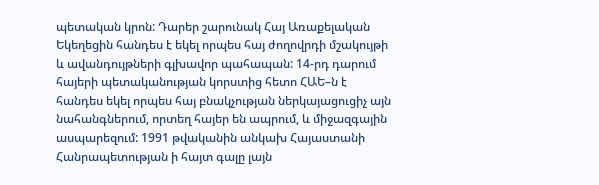պետական կրոն: Դարեր շարունակ Հայ Առաքելական Եկեղեցին հանդես է եկել որպես հայ ժողովրդի մշակույթի և ավանդույթների գլխավոր պահապան: 14-րդ դարում հայերի պետականության կորստից հետո ՀԱԵ–ն է հանդես եկել որպես հայ բնակչության ներկայացուցիչ այն նահանգներում, որտեղ հայեր են ապրում, և միջազգային ասպարեզում: 1991 թվականին անկախ Հայաստանի Հանրապետության ի հայտ գալը լայն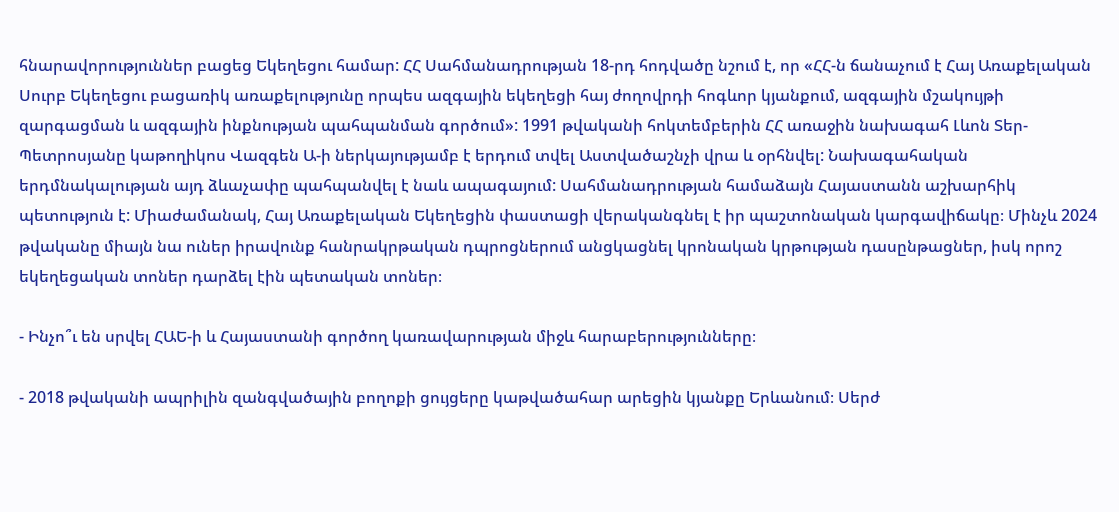հնարավորություններ բացեց Եկեղեցու համար: ՀՀ Սահմանադրության 18-րդ հոդվածը նշում է, որ «ՀՀ-ն ճանաչում է Հայ Առաքելական Սուրբ Եկեղեցու բացառիկ առաքելությունը որպես ազգային եկեղեցի հայ ժողովրդի հոգևոր կյանքում, ազգային մշակույթի զարգացման և ազգային ինքնության պահպանման գործում»: 1991 թվականի հոկտեմբերին ՀՀ առաջին նախագահ Լևոն Տեր-Պետրոսյանը կաթողիկոս Վազգեն Ա-ի ներկայությամբ է երդում տվել Աստվածաշնչի վրա և օրհնվել: Նախագահական երդմնակալության այդ ձևաչափը պահպանվել է նաև ապագայում: Սահմանադրության համաձայն Հայաստանն աշխարհիկ պետություն է: Միաժամանակ, Հայ Առաքելական Եկեղեցին փաստացի վերականգնել է իր պաշտոնական կարգավիճակը։ Մինչև 2024 թվականը միայն նա ուներ իրավունք հանրակրթական դպրոցներում անցկացնել կրոնական կրթության դասընթացներ, իսկ որոշ եկեղեցական տոներ դարձել էին պետական տոներ։

- Ինչո՞ւ են սրվել ՀԱԵ-ի և Հայաստանի գործող կառավարության միջև հարաբերությունները։

- 2018 թվականի ապրիլին զանգվածային բողոքի ցույցերը կաթվածահար արեցին կյանքը Երևանում։ Սերժ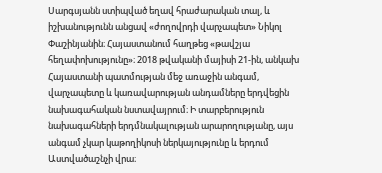Սարգսյանն ստիպված եղավ հրաժարական տալ, և իշխանությունն անցավ «ժողովրդի վարչապետ» Նիկոլ Փաշինյանին։ Հայաստանում հաղթեց «թավշյա հեղափոխությունը»։ 2018 թվականի մայիսի 21-ին, անկախ Հայաստանի պատմության մեջ առաջին անգամ, վարչապետը և կառավարության անդամները երդվեցին նախագահական նստավայրում։ Ի տարբերություն նախագահների երդմնակալության արարողությանը, այս անգամ չկար կաթողիկոսի ներկայությունը և երդում Աստվածաշնչի վրա։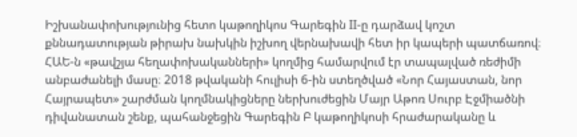Իշխանափոխությունից հետո կաթողիկոս Գարեգին II-ը դարձավ կոշտ քննադատության թիրախ նախկին իշխող վերնախավի հետ իր կապերի պատճառով։ ՀԱԵ-ն «թավշյա հեղափոխականների» կողմից համարվում էր տապալված ռեժիմի անբաժանելի մասը։ 2018 թվականի հուլիսի 6-ին ստեղծված «Նոր Հայաստան, նոր Հայրապետ» շարժման կողմնակիցները ներխուժեցին Մայր Աթոռ Սուրբ Էջմիածնի դիվանատան շենք, պահանջեցին Գարեգին Բ կաթողիկոսի հրաժարականը և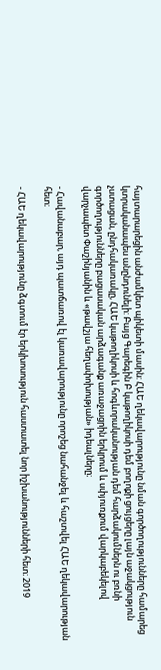հայտարարեցին անժամկետ պիկետի մասին: ՀԱԵ ղեկավարությունը նման գործողությունները համարեց կտրականապես անընդունելի: Բայց Գարեգին Բ կաթողիկոսի դեմ բողոքի ցույցերը լայն աջակցություն չստացան, ընդհակառակը, ՀԱԵ կաթողիկոսի և հոգևորականության դեմ հարձակումներն ու բռնի գործողությունները բացասական արձագանք առաջացրին երկրում և սփյուռքում վարկաբեկելով վարչապետ Փաշինյանին և «թավշյա հեղափոխության» իդեալները։

- Հավանաբար, այդ պատճառով էլ կառավարությունը որոշեց նահանջել և հաշտվել ՀԱԵ ղեկավարության հետ։

- ՀԱԵ ղեկավարությունը ձգտում էր երկխոսություն հաստատել նոր իշխանությունների հետ։ 2019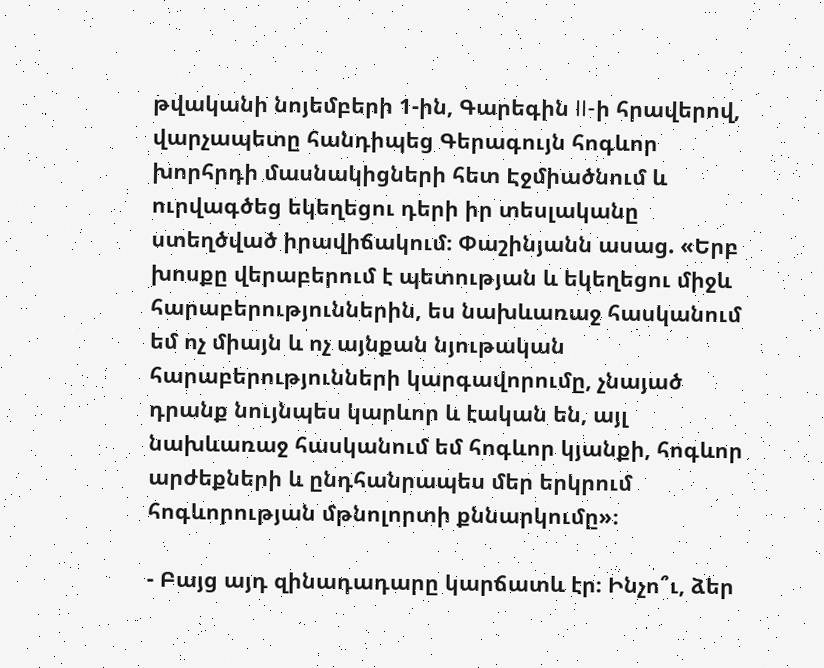թվականի նոյեմբերի 1-ին, Գարեգին II-ի հրավերով, վարչապետը հանդիպեց Գերագույն հոգևոր խորհրդի մասնակիցների հետ Էջմիածնում և ուրվագծեց եկեղեցու դերի իր տեսլականը ստեղծված իրավիճակում։ Փաշինյանն ասաց. «Երբ խոսքը վերաբերում է պետության և եկեղեցու միջև հարաբերություններին, ես նախևառաջ հասկանում եմ ոչ միայն և ոչ այնքան նյութական հարաբերությունների կարգավորումը, չնայած դրանք նույնպես կարևոր և էական են, այլ նախևառաջ հասկանում եմ հոգևոր կյանքի, հոգևոր արժեքների և ընդհանրապես մեր երկրում հոգևորության մթնոլորտի քննարկումը»։

- Բայց այդ զինադադարը կարճատև էր։ Ինչո՞ւ, ձեր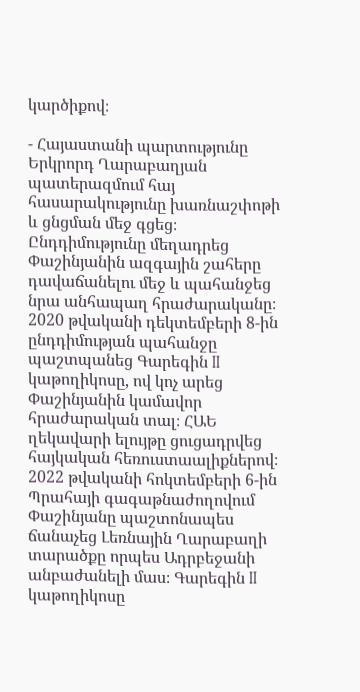կարծիքով։

- Հայաստանի պարտությունը Երկրորդ Ղարաբաղյան պատերազմում հայ հասարակությունը խառնաշփոթի և ցնցման մեջ գցեց։ Ընդդիմությունը մեղադրեց Փաշինյանին ազգային շահերը դավաճանելու մեջ և պահանջեց նրա անհապաղ հրաժարականը։ 2020 թվականի դեկտեմբերի 8-ին ընդդիմության պահանջը պաշտպանեց Գարեգին II կաթողիկոսը, ով կոչ արեց Փաշինյանին կամավոր հրաժարական տալ։ ՀԱԵ ղեկավարի ելույթը ցուցադրվեց հայկական հեռուստաալիքներով։ 2022 թվականի հոկտեմբերի 6-ին Պրահայի գագաթնաժողովում Փաշինյանը պաշտոնապես ճանաչեց Լեռնային Ղարաբաղի տարածքը որպես Ադրբեջանի անբաժանելի մաս։ Գարեգին II կաթողիկոսը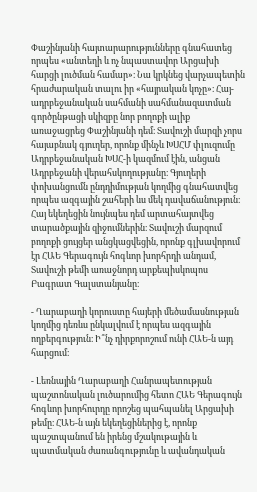Փաշինյանի հայտարարությունները գնահատեց որպես «անտեղի և ոչ նպաստավոր Արցախի հարցի լուծման համար»։ Նա կրկնեց վարչապետին հրաժարական տալու իր «հայրական կոչը»։ Հայ-ադրբեջանական սահմանի սահմանազատման գործընթացի սկիզբը նոր բողոքի ալիք առաջացրեց Փաշինյանի դեմ։ Տավուշի մարզի չորս հայաբնակ գյուղեր, որոնք մինչև ԽՍՀՄ փլուզումը  Ադրբեջանական ԽՍՀ-ի կազմում էին, անցան Ադրբեջանի վերահսկողությանը։ Գյուղերի փոխանցումն ընդդիմության կողմից գնահատվեց որպես ազգային շահերի ևս մեկ դավաճանություն։ Հայ եկեղեցին նույնպես դեմ արտահայտվեց տարածքային զիջումներին։ Տավուշի մարզում բողոքի ցույցեր անցկացվեցին, որոնք գլխավորում էր ՀԱԵ Գերագույն հոգևոր խորհրդի անդամ, Տավուշի թեմի առաջնորդ արքեպիսկոպոս Բագրատ Գալստանյանը։

- Ղարաբաղի կորուստը հայերի մեծամասնության կողմից դեռևս ընկալվում է որպես ազգային ողբերգություն։ Ի՞նչ դիրքորոշում ունի ՀԱԵ-ն այդ հարցում։

- Լեռնային Ղարաբաղի Հանրապետության պաշտոնական լուծարումից հետո ՀԱԵ Գերագույն հոգևոր խորհուրդը որոշեց պահպանել Արցախի թեմը։ ՀԱԵ-ն այն եկեղեցիներից է, որոնք պաշտպանում են իրենց մշակութային և պատմական ժառանգությունը և ավանդական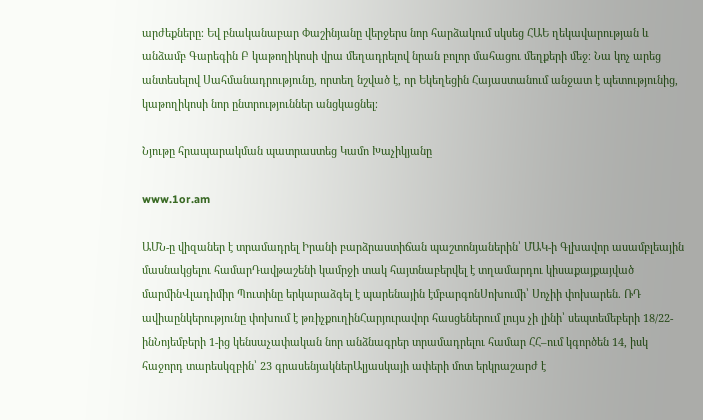արժեքները։ Եվ բնականաբար Փաշինյանը վերջերս նոր հարձակում սկսեց ՀԱԵ ղեկավարության և անձամբ Գարեգին Բ կաթողիկոսի վրա մեղադրելով նրան բոլոր մահացու մեղքերի մեջ։ Նա կոչ արեց անտեսելով Սահմանադրությունը, որտեղ նշված է, որ Եկեղեցին Հայաստանում անջատ է պետությունից, կաթողիկոսի նոր ընտրություններ անցկացնել։

Նյութը հրապարակման պատրաստեց Կամո Խաչիկյանը

www.1or.am

ԱՄՆ-ը վիզաներ է տրամադրել Իրանի բարձրաստիճան պաշտոնյաներին՝ ՄԱԿ-ի Գլխավոր ասամբլեային մասնակցելու համարԴավթաշենի կամրջի տակ հայտնաբերվել է տղամարդու կիսաքայքայված մարմինՎլադիմիր Պուտինը երկարաձգել է պարենային էմբարգոնՍոխումի՝ Սոչիի փոխարեն. ՌԴ ավիաընկերությունը փոխում է թռիչքուղինՀարյուրավոր հասցեներում լույս չի լինի՝ սեպտեմեբերի 18/22-ինՆոյեմբերի 1-ից կենսաչափական նոր անձնագրեր տրամադրելու համար ՀՀ–ում կգործեն 14, իսկ հաջորդ տարեսկզբին՝ 23 գրասենյակներԱլյասկայի ափերի մոտ երկրաշարժ է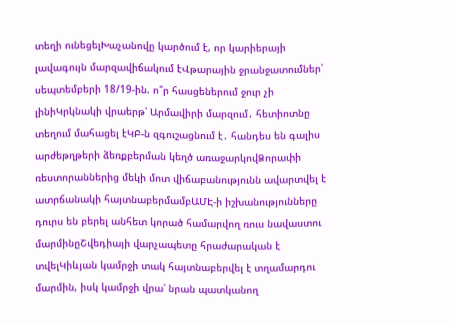տեղի ունեցելԽաչանովը կարծում է, որ կարիերայի լավագույն մարզավիճակում էՎթարային ջրանջատումներ՝ սեպտեմբերի 18/19-ին. ո՞ր հասցեներում ջուր չի լինիԿրկնակի վրաերթ՝ Արմավիրի մարզում․ հետիոտնը տեղում մահացել էԿԲ-ն զգուշացնում է․ հանդես են գալիս արժեթղթերի ձեռքբերման կեղծ առաջարկովՁորափի ռեստորաններից մեկի մոտ վիճաբանությունն ավարտվել է ատրճանակի հայտնաբերմամբԱՄԷ-ի իշխանությունները դուրս են բերել անհետ կորած համարվող ռուս նավաստու մարմինըՇվեդիայի վարչապետը հրաժարական է տվելԿիևյան կամրջի տակ հայտնաբերվել է տղամարդու մարմին, իսկ կամրջի վրա՝ նրան պատկանող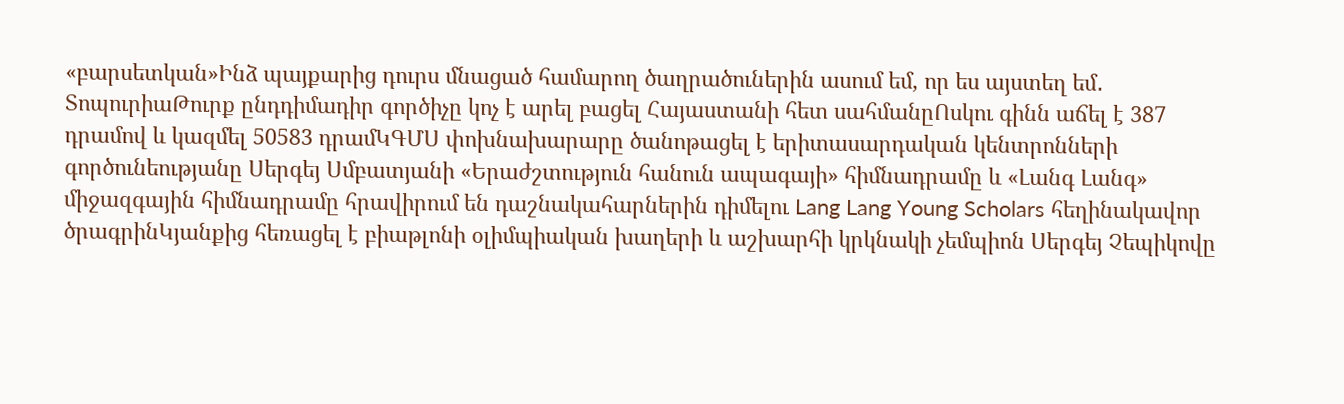«բարսետկան»Ինձ պայքարից դուրս մնացած համարող ծաղրածուներին ասում եմ, որ ես այստեղ եմ․ ՏոպուրիաԹուրք ընդդիմադիր գործիչը կոչ է արել բացել Հայաստանի հետ սահմանըՈսկու գինն աճել է 387 դրամով և կազմել 50583 դրամԿԳՄՍ փոխնախարարը ծանոթացել է երիտասարդական կենտրոնների գործունեությանը Սերգեյ Սմբատյանի «Երաժշտություն հանուն ապագայի» հիմնադրամը և «Լանգ Լանգ» միջազգային հիմնադրամը հրավիրում են դաշնակահարներին դիմելու Lang Lang Young Scholars հեղինակավոր ծրագրինԿյանքից հեռացել է բիաթլոնի օլիմպիական խաղերի և աշխարհի կրկնակի չեմպիոն Սերգեյ Չեպիկովը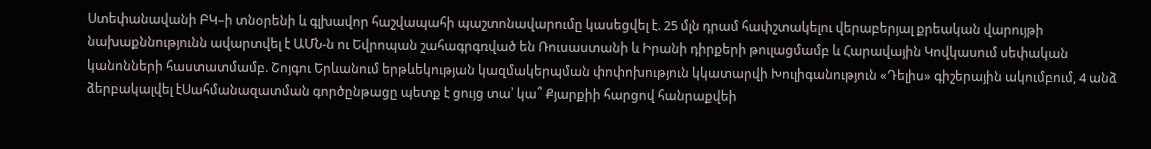Ստեփանավանի ԲԿ–ի տնօրենի և գլխավոր հաշվապահի պաշտոնավարումը կասեցվել է. 25 մլն դրամ հափշտակելու վերաբերյալ քրեական վարույթի նախաքննությունն ավարտվել է ԱՄՆ-ն ու Եվրոպան շահագրգռված են Ռուսաստանի և Իրանի դիրքերի թուլացմամբ և Հարավային Կովկասում սեփական կանոնների հաստատմամբ. Շոյգու Երևանում երթևեկության կազմակերպման փոփոխություն կկատարվի Խուլիգանություն «Դելիս» գիշերային ակումբում, 4 անձ ձերբակալվել էՍահմանազատման գործընթացը պետք է ցույց տա՝ կա՞ Քյարքիի հարցով հանրաքվեի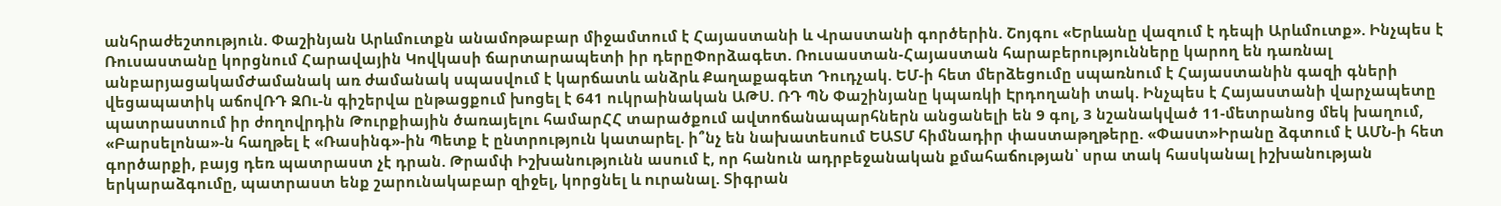անհրաժեշտություն. Փաշինյան Արևմուտքն անամnթաբար միջամտում է Հայաստանի և Վրաստանի գործերին. Շոյգու «Երևանը վազում է դեպի Արևմուտք». Ինչպես է Ռուսաստանը կորցնում Հարավային Կովկասի ճարտարապետի իր դերըՓորձագետ. Ռուսաստան-Հայաստան հարաբերությունները կարող են դառնալ անբարյացակամԺամանակ առ ժամանակ սպասվում է կարճատև անձրև Քաղաքագետ Դուդչակ. ԵՄ-ի հետ մերձեցումը սպառնում է Հայաստանին գազի գների վեցապատիկ աճովՌԴ ԶՈւ-ն գիշերվա ընթացքում խnցել է 641 ուկրաինական ԱԹՍ. ՌԴ ՊՆ Փաշինյանը կպառկի Էրդողանի տակ. Ինչպես է Հայաստանի վարչապետը պատրաստում իր ժողովրդին Թուրքիային ծառայելու համարՀՀ տարածքում ավտոճանապարհներն անցանելի են 9 գոլ, 3 նշանակված 11-մետրանոց մեկ խաղում, «Բարսելոնա»-ն հաղթել է «Ռասինգ»-ին Պետք է ընտրություն կատարել. ի՞նչ են նախատեսում ԵԱՏՄ հիմնադիր փաստաթղթերը. «Փաստ»Իրանը ձգտում է ԱՄՆ-ի հետ գործարքի, բայց դեռ պատրաստ չէ դրան. Թրամփ Իշխանությունն ասում է, որ հանուն ադրբեջանական քմահաճության՝ սրա տակ հասկանալ իշխանության երկարաձգումը, պատրաստ ենք շարունակաբար զիջել, կորցնել և nւրանալ. Տիգրան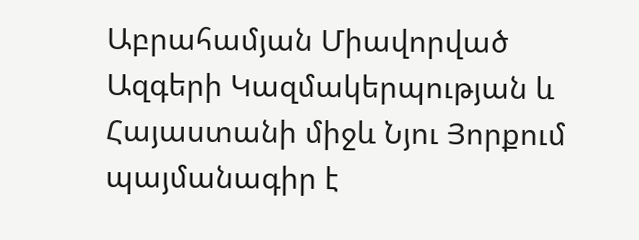Աբրահամյան Միավորված Ազգերի Կազմակերպության և Հայաստանի միջև Նյու Յորքում պայմանագիր է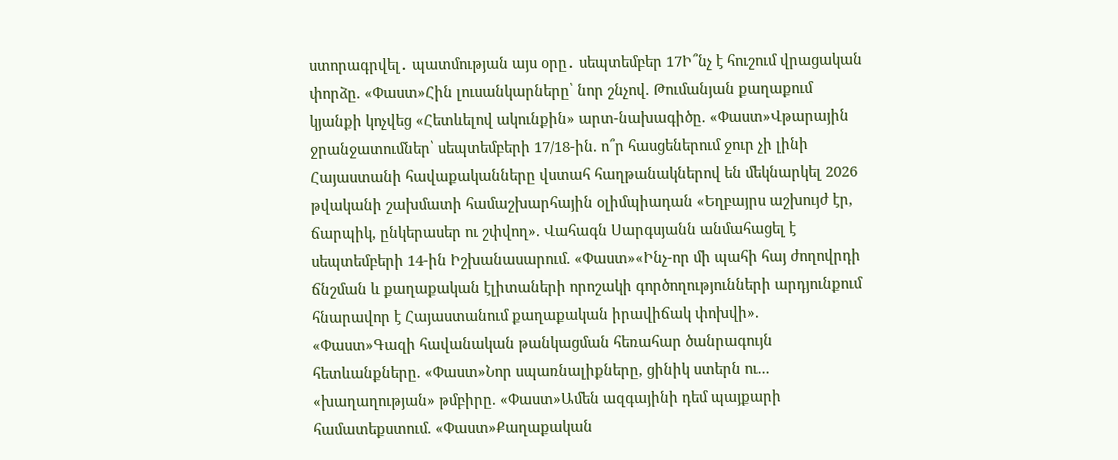ստորագրվել․ պատմության այս օրը․ սեպտեմբեր 17Ի՞նչ է հուշում վրացական փորձը. «Փաստ»Հին լուսանկարները՝ նոր շնչով. Թումանյան քաղաքում կյանքի կոչվեց «Հետևելով ակունքին» արտ-նախագիծը. «Փաստ»Վթարային ջրանջատումներ՝ սեպտեմբերի 17/18-ին. ո՞ր հասցեներում ջուր չի լինի Հայաստանի հավաքականները վստահ հաղթանակներով են մեկնարկել 2026 թվականի շախմատի համաշխարհային օլիմպիադան «Եղբայրս աշխույժ էր, ճարպիկ, ընկերասեր ու շփվող». Վահագն Սարգսյանն անմահացել է սեպտեմբերի 14-ին Իշխանասարում. «Փաստ»«Ինչ-որ մի պահի հայ ժողովրդի ճնշման և քաղաքական էլիտաների որոշակի գործողությունների արդյունքում հնարավոր է Հայաստանում քաղաքական իրավիճակ փոխվի». «Փաստ»Գազի հավանական թանկացման հեռահար ծանրագույն հետևանքները. «Փաստ»Նոր սպառնալիքները, ցինիկ ստերն ու... «խաղաղության» թմբիրը. «Փաստ»Ամեն ազգայինի դեմ պայքարի համատեքստում. «Փաստ»Քաղաքական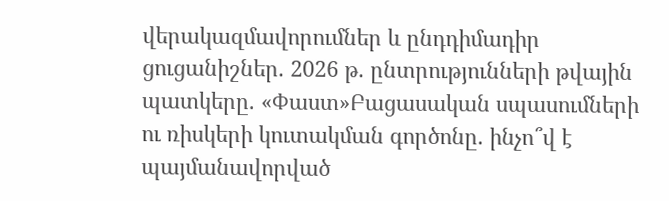վերակազմավորումներ և ընդդիմադիր ցուցանիշներ. 2026 թ. ընտրությունների թվային պատկերը. «Փաստ»Բացասական սպասումների ու ռիսկերի կուտակման գործոնը. ինչո՞վ է պայմանավորված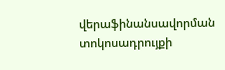վերաֆինանսավորման տոկոսադրույքի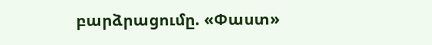բարձրացումը. «Փաստ»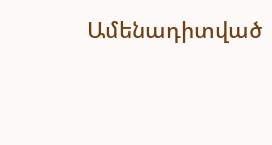Ամենադիտված